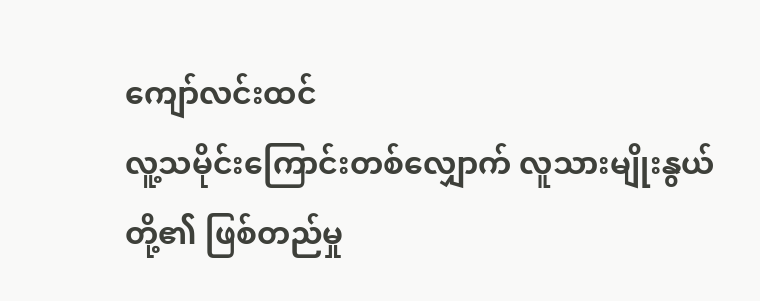ကျော်လင်းထင်
လူ့သမိုင်းကြောင်းတစ်လျှောက် လူသားမျိုးနွယ်တို့၏ ဖြစ်တည်မှု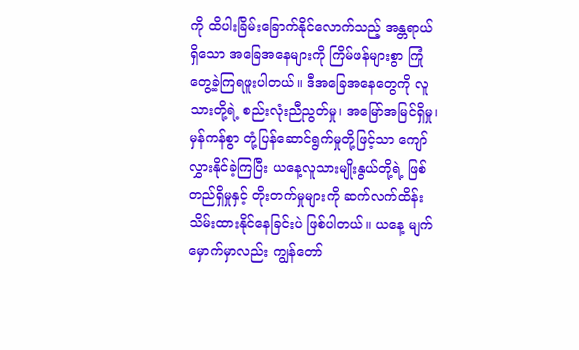ကို ထိပါးခြိမ်းခြောက်နိုင်လောက်သည့် အန္တရာယ်ရှိသော အခြေအနေများကို ကြိမ်ဖန်များစွာ ကြုံတွေ့ခဲ့ကြရဖူးပါတယ်။ ဒီအခြေအနေတွေကို လူသားတို့ရဲ့ စည်းလုံးညီညွတ်မှု၊ အမြော်အမြင်ရှိမှု၊ မှန်ကန်စွာ တုံ့ပြန်ဆောင်ရွက်မှုတို့ဖြင့်သာ ကျော်လွှားနိုင်ခဲ့ကြပြီး ယနေ့လူသားမျိုးနွယ်တို့ရဲ့ ဖြစ်တည်ရှိမှုနှင့် တိုးတက်မှုများကို ဆက်လက်ထိန်းသိမ်းထားနိုင်နေခြင်းပဲ ဖြစ်ပါတယ်။ ယနေ့ မျက်မှောက်မှာလည်း ကျွန်တော်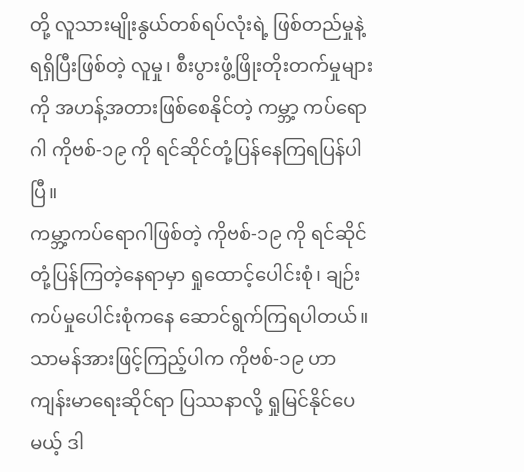တို့ လူသားမျိုးနွယ်တစ်ရပ်လုံးရဲ့ ဖြစ်တည်မှုနဲ့ ရရှိပြီးဖြစ်တဲ့ လူမှု၊ စီးပွားဖွံ့ဖြိုးတိုးတက်မှုများကို အဟန့်အတားဖြစ်စေနိုင်တဲ့ ကမ္ဘာ့ ကပ်ရောဂါ ကိုဗစ်-၁၉ ကို ရင်ဆိုင်တုံ့ပြန်နေကြရပြန်ပါပြီ။
ကမ္ဘာ့ကပ်ရောဂါဖြစ်တဲ့ ကိုဗစ်-၁၉ ကို ရင်ဆိုင်တုံ့ပြန်ကြတဲ့နေရာမှာ ရှုထောင့်ပေါင်းစုံ၊ ချဉ်းကပ်မှုပေါင်းစုံကနေ ဆောင်ရွက်ကြရပါတယ်။ သာမန်အားဖြင့်ကြည့်ပါက ကိုဗစ်-၁၉ ဟာ ကျန်းမာရေးဆိုင်ရာ ပြဿနာလို့ ရှုမြင်နိုင်ပေမယ့် ဒါ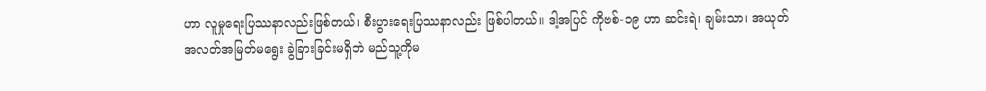ဟာ လူမှုရေးပြဿနာလည်းဖြစ်တယ်၊ စီးပွားရေးပြဿနာလည်း ဖြစ်ပါတယ်။ ဒါ့အပြင် ကိုဗစ်-၁၉ ဟာ ဆင်းရဲ၊ ချမ်းသာ၊ အယုတ် အလတ်အမြတ်မရွေး ခွဲခြားခြင်းမရှိဘဲ မည်သူ့ကိုမ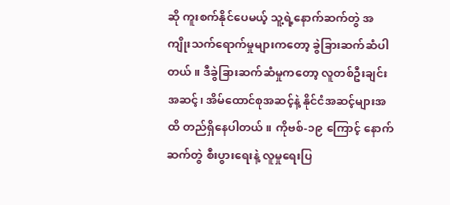ဆို ကူးစက်နိုင်ပေမယ့် သူ့ရဲ့နောက်ဆက်တွဲ အကျိုးသက်ရောက်မှုများကတော့ ခွဲခြားဆက်ဆံပါတယ်။ ဒီခွဲခြားဆက်ဆံမှုကတော့ လူတစ်ဦးချင်းအဆင့်၊ အိမ်ထောင်စုအဆင့်နဲ့ နိုင်ငံအဆင့်များအထိ တည်ရှိနေပါတယ်။ ကိုဗစ်-၁၉ ကြောင့် နောက်ဆက်တွဲ စီးပွားရေးနဲ့ လူမှုရေးပြ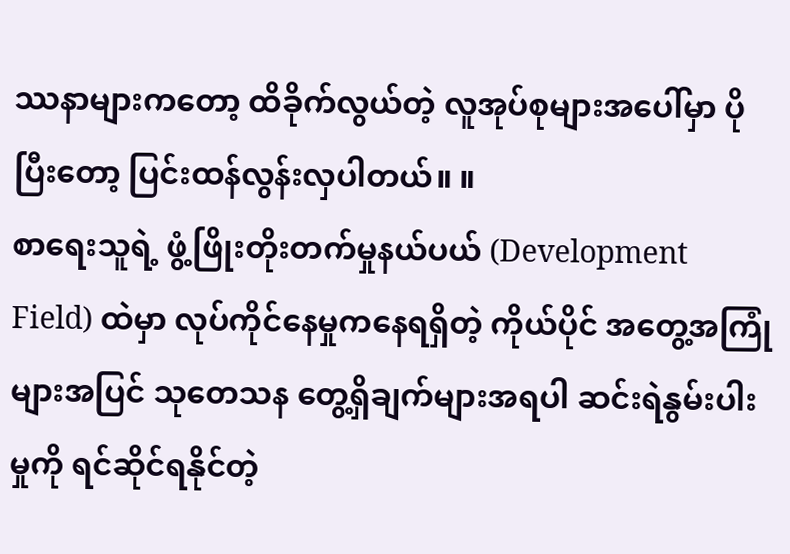ဿနာများကတော့ ထိခိုက်လွယ်တဲ့ လူအုပ်စုများအပေါ်မှာ ပိုပြီးတော့ ပြင်းထန်လွန်းလှပါတယ်။ ။
စာရေးသူရဲ့ ဖွံ့ဖြိုးတိုးတက်မှုနယ်ပယ် (Development Field) ထဲမှာ လုပ်ကိုင်နေမှုကနေရရှိတဲ့ ကိုယ်ပိုင် အတွေ့အကြုံများအပြင် သုတေသန တွေ့ရှိချက်များအရပါ ဆင်းရဲနွမ်းပါးမှုကို ရင်ဆိုင်ရနိုင်တဲ့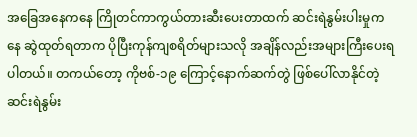အခြေအနေကနေ ကြိုတင်ကာကွယ်တားဆီးပေးတာထက် ဆင်းရဲနွမ်းပါးမှုကနေ ဆွဲထုတ်ရတာက ပိုပြီးကုန်ကျစရိတ်များသလို အချိန်လည်းအများကြီးပေးရပါတယ်။ တကယ်တော့ ကိုဗစ်-၁၉ ကြောင့်နောက်ဆက်တွဲ ဖြစ်ပေါ်လာနိုင်တဲ့ ဆင်းရဲနွမ်း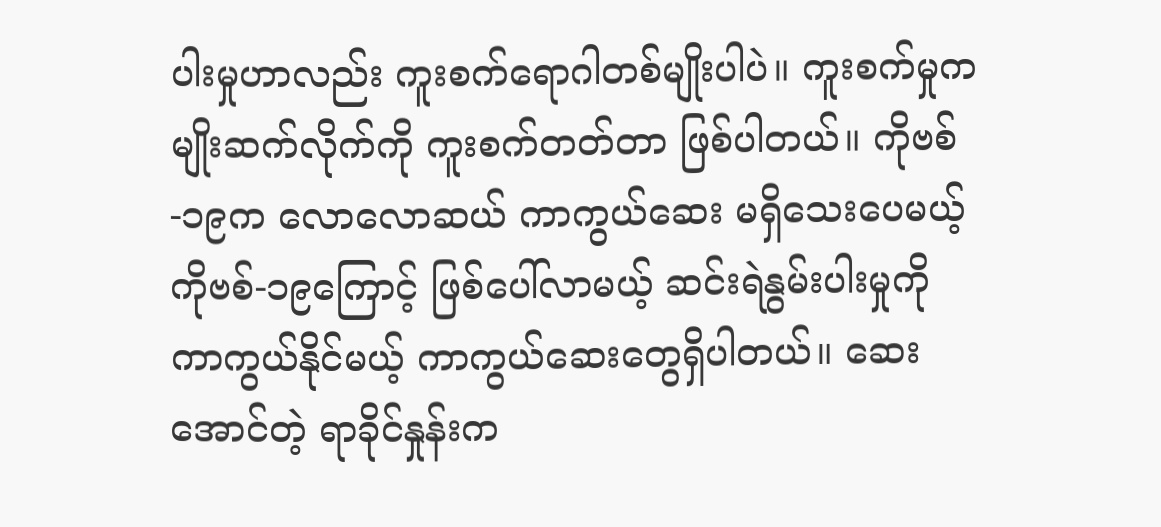ပါးမှုဟာလည်း ကူးစက်ရောဂါတစ်မျိုးပါပဲ။ ကူးစက်မှုက မျိုးဆက်လိုက်ကို ကူးစက်တတ်တာ ဖြစ်ပါတယ်။ ကိုဗစ်-၁၉က လောလောဆယ် ကာကွယ်ဆေး မရှိသေးပေမယ့် ကိုဗစ်-၁၉ကြောင့် ဖြစ်ပေါ်လာမယ့် ဆင်းရဲနွမ်းပါးမှုကို ကာကွယ်နိုင်မယ့် ကာကွယ်ဆေးတွေရှိပါတယ်။ ဆေးအောင်တဲ့ ရာခိုင်နှုန်းက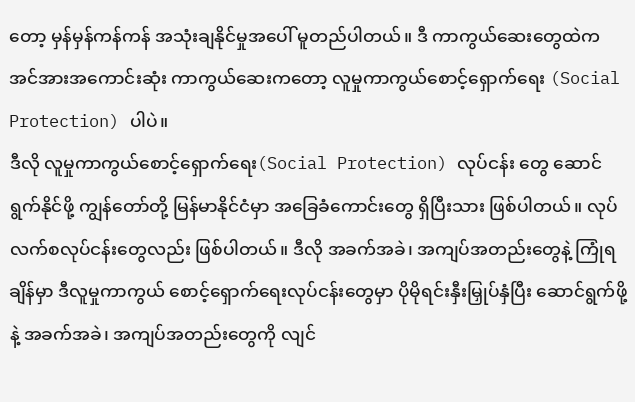တော့ မှန်မှန်ကန်ကန် အသုံးချနိုင်မှုအပေါ် မူတည်ပါတယ်။ ဒီ ကာကွယ်ဆေးတွေထဲက အင်အားအကောင်းဆုံး ကာကွယ်ဆေးကတော့ လူမှုကာကွယ်စောင့်ရှောက်ရေး (Social Protection) ပါပဲ။
ဒီလို လူမှုကာကွယ်စောင့်ရှောက်ရေး(Social Protection) လုပ်ငန်း တွေ ဆောင်ရွက်နိုင်ဖို့ ကျွန်တော်တို့ မြန်မာနိုင်ငံမှာ အခြေခံကောင်းတွေ ရှိပြီးသား ဖြစ်ပါတယ်။ လုပ်လက်စလုပ်ငန်းတွေလည်း ဖြစ်ပါတယ်။ ဒီလို အခက်အခဲ၊ အကျပ်အတည်းတွေနဲ့ ကြုံရချိန်မှာ ဒီလူမှုကာကွယ် စောင့်ရှောက်ရေးလုပ်ငန်းတွေမှာ ပိုမိုရင်းနှီးမြှုပ်နှံပြီး ဆောင်ရွက်ဖို့နဲ့ အခက်အခဲ၊ အကျပ်အတည်းတွေကို လျင်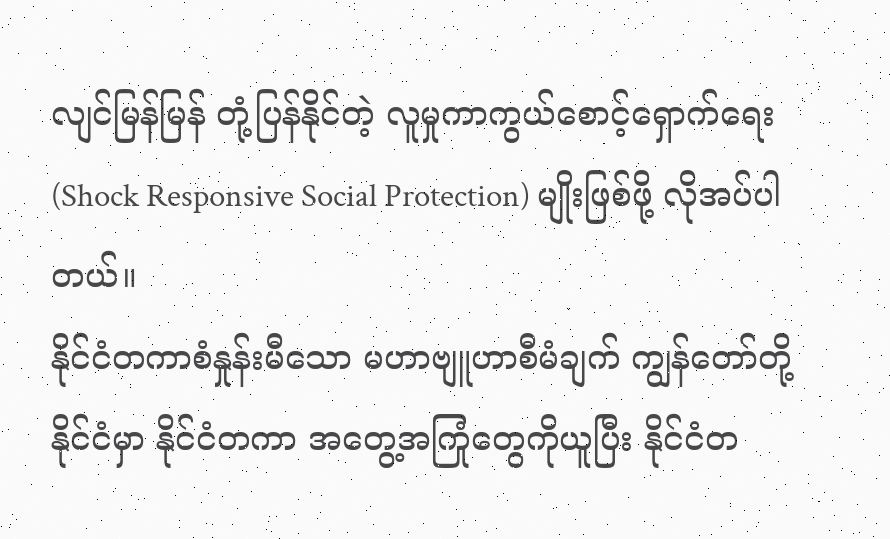လျင်မြန်မြန် တုံ့ပြန်နိုင်တဲ့ လူမှုကာကွယ်စောင့်ရှောက်ရေး (Shock Responsive Social Protection) မျိုးဖြစ်ဖို့ လိုအပ်ပါတယ်။
နိုင်ငံတကာစံနှုန်းမီသော မဟာဗျူဟာစီမံချက် ကျွန်တော်တို့နိုင်ငံမှာ နိုင်ငံတကာ အတွေ့အကြုံတွေကိုယူပြီး နိုင်ငံတ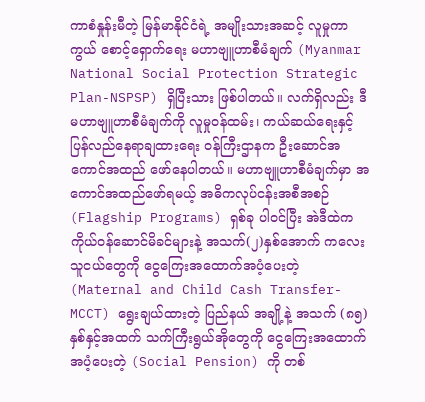ကာစံနှုန်းမီတဲ့ မြန်မာနိုင်ငံရဲ့ အမျိုးသားအဆင့် လူမှုကာကွယ် စောင့်ရှောက်ရေး မဟာဗျူဟာစီမံချက် (Myanmar National Social Protection Strategic Plan-NSPSP) ရှိပြီးသား ဖြစ်ပါတယ်။ လက်ရှိလည်း ဒီမဟာဗျူဟာစီမံချက်ကို လူမှုဝန်ထမ်း၊ ကယ်ဆယ်ရေးနှင့် ပြန်လည်နေရာချထားရေး ဝန်ကြီးဌာနက ဦးဆောင်အကောင်အထည် ဖော်နေပါတယ်။ မဟာဗျူဟာစီမံချက်မှာ အကောင်အထည်ဖော်ရမယ့် အဓိကလုပ်ငန်းအစီအစဉ် (Flagship Programs) ရှစ်ခု ပါဝင်ပြီး အဲဒီထဲက ကိုယ်ဝန်ဆောင်မိခင်များနဲ့ အသက်(၂)နှစ်အောက် ကလေးသူငယ်တွေကို ငွေကြေးအထောက်အပံ့ပေးတဲ့ (Maternal and Child Cash Transfer-MCCT) ရွေးချယ်ထားတဲ့ ပြည်နယ် အချို့နဲ့ အသက် (၈၅) နှစ်နှင့်အထက် သက်ကြီးရွယ်အိုတွေကို ငွေကြေးအထောက် အပံ့ပေးတဲ့ (Social Pension) ကို တစ်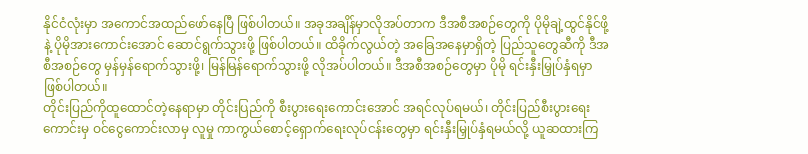နိုင်ငံလုံးမှာ အကောင်အထည်ဖော်နေပြီ ဖြစ်ပါတယ်။ အခုအချိန်မှာလိုအပ်တာက ဒီအစီအစဉ်တွေကို ပိုမိုချဲ့ထွင်နိုင်ဖို့နဲ့ ပိုမိုအားကောင်းအောင် ဆောင်ရွက်သွားဖို့ ဖြစ်ပါတယ်။ ထိခိုက်လွယ်တဲ့ အခြေအနေမှာရှိတဲ့ ပြည်သူတွေဆီကို ဒီအစီအစဉ်တွေ မှန်မှန်ရောက်သွားဖို့၊ မြန်မြန်ရောက်သွားဖို့ လိုအပ်ပါတယ်။ ဒီအစီအစဉ်တွေမှာ ပိုမို ရင်းနှီးမြှုပ်နှံရမှာ ဖြစ်ပါတယ်။
တိုင်းပြည်ကိုထူထောင်တဲ့နေရာမှာ တိုင်းပြည်ကို စီးပွားရေးကောင်းအောင် အရင်လုပ်ရမယ်၊ တိုင်းပြည်စီးပွားရေးကောင်းမှ ဝင်ငွေကောင်းလာမှ လူမှု ကာကွယ်စောင့်ရှောက်ရေးလုပ်ငန်းတွေမှာ ရင်းနှီးမြှုပ်နှံရမယ်လို့ ယူဆထားကြ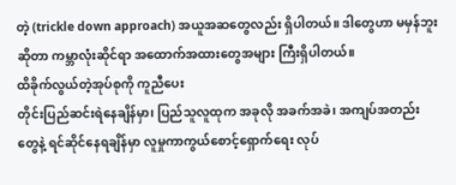တဲ့ (trickle down approach) အယူအဆတွေလည်း ရှိပါတယ်။ ဒါတွေဟာ မမှန်ဘူးဆိုတာ ကမ္ဘာလုံးဆိုင်ရာ အထောက်အထားတွေအများ ကြီးရှိပါတယ်။
ထိခိုက်လွယ်တဲ့အုပ်စုကို ကူညီပေး
တိုင်းပြည်ဆင်းရဲနေချိန်မှာ၊ ပြည်သူလူထုက အခုလို အခက်အခဲ၊ အကျပ်အတည်းတွေနဲ့ ရင်ဆိုင်နေရချိန်မှာ လူမှုကာကွယ်စောင့်ရှောက်ရေး လုပ်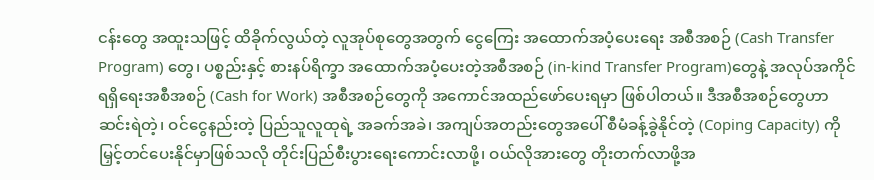ငန်းတွေ အထူးသဖြင့် ထိခိုက်လွယ်တဲ့ လူအုပ်စုတွေအတွက် ငွေကြေး အထောက်အပံ့ပေးရေး အစီအစဉ် (Cash Transfer Program) တွေ၊ ပစ္စည်းနှင့် စားနပ်ရိက္ခာ အထောက်အပံ့ပေးတဲ့အစီအစဉ် (in-kind Transfer Program)တွေနဲ့ အလုပ်အကိုင်ရရှိရေးအစီအစဉ် (Cash for Work) အစီအစဉ်တွေကို အကောင်အထည်ဖော်ပေးရမှာ ဖြစ်ပါတယ်။ ဒီအစီအစဉ်တွေဟာ ဆင်းရဲတဲ့၊ ဝင်ငွေနည်းတဲ့ ပြည်သူလူထုရဲ့ အခက်အခဲ၊ အကျပ်အတည်းတွေအပေါ် စီမံခန့်ခွဲနိုင်တဲ့ (Coping Capacity) ကို မြှင့်တင်ပေးနိုင်မှာဖြစ်သလို တိုင်းပြည်စီးပွားရေးကောင်းလာဖို့၊ ဝယ်လိုအားတွေ တိုးတက်လာဖို့အ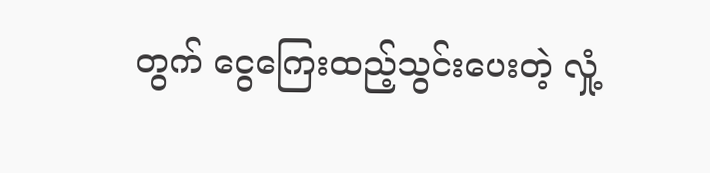တွက် ငွေကြေးထည့်သွင်းပေးတဲ့ လှုံ့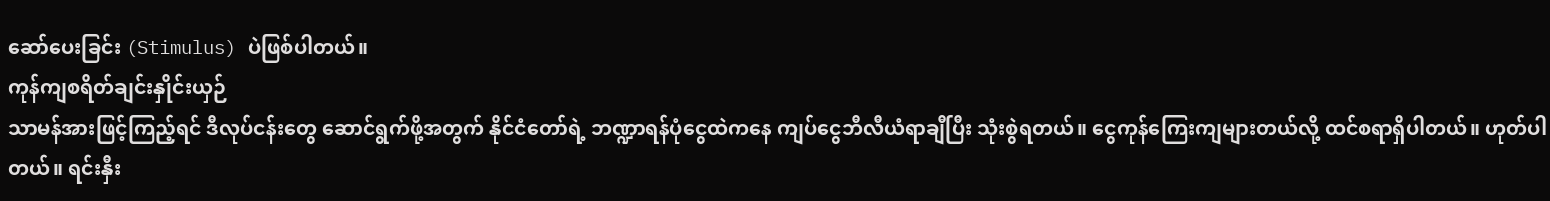ဆော်ပေးခြင်း (Stimulus) ပဲဖြစ်ပါတယ်။
ကုန်ကျစရိတ်ချင်းနှိုင်းယှဉ်
သာမန်အားဖြင့်ကြည့်ရင် ဒီလုပ်ငန်းတွေ ဆောင်ရွက်ဖို့အတွက် နိုင်ငံတော်ရဲ့ ဘဏ္ဍာရန်ပုံငွေထဲကနေ ကျပ်ငွေဘီလီယံရာချီပြီး သုံးစွဲရတယ်။ ငွေကုန်ကြေးကျများတယ်လို့ ထင်စရာရှိပါတယ်။ ဟုတ်ပါတယ်။ ရင်းနှီး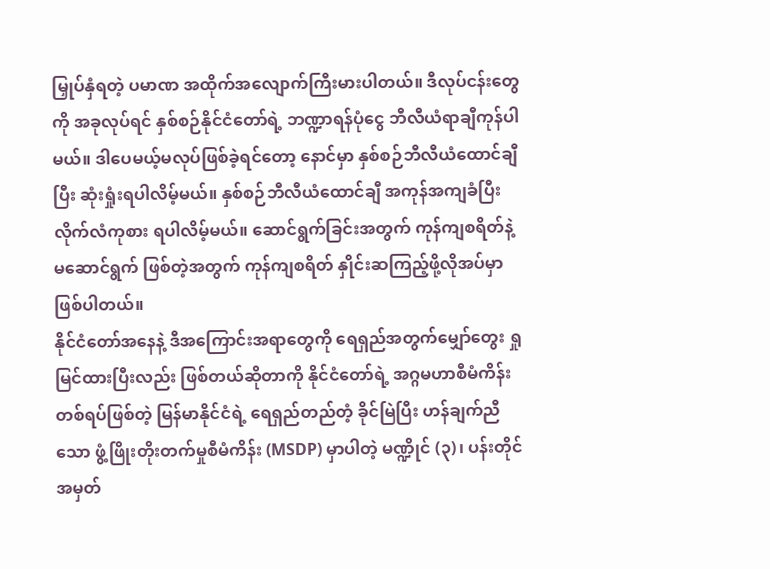မြှုပ်နှံရတဲ့ ပမာဏ အထိုက်အလျောက်ကြီးမားပါတယ်။ ဒီလုပ်ငန်းတွေကို အခုလုပ်ရင် နှစ်စဉ်နိုင်ငံတော်ရဲ့ ဘဏ္ဍာရန်ပုံငွေ ဘီလီယံရာချီကုန်ပါမယ်။ ဒါပေမယ့်မလုပ်ဖြစ်ခဲ့ရင်တော့ နောင်မှာ နှစ်စဉ်ဘီလီယံထောင်ချီပြီး ဆုံးရှုံးရပါလိမ့်မယ်။ နှစ်စဉ်ဘီလီယံထောင်ချီ အကုန်အကျခံပြီး လိုက်လံကုစား ရပါလိမ့်မယ်။ ဆောင်ရွက်ခြင်းအတွက် ကုန်ကျစရိတ်နဲ့ မဆောင်ရွက် ဖြစ်တဲ့အတွက် ကုန်ကျစရိတ် နှိုင်းဆကြည့်ဖို့လိုအပ်မှာ ဖြစ်ပါတယ်။
နိုင်ငံတော်အနေနဲ့ ဒီအကြောင်းအရာတွေကို ရေရှည်အတွက်မျှော်တွေး ရှုမြင်ထားပြီးလည်း ဖြစ်တယ်ဆိုတာကို နိုင်ငံတော်ရဲ့ အဂ္ဂမဟာစီမံကိန်း တစ်ရပ်ဖြစ်တဲ့ မြန်မာနိုင်ငံရဲ့ ရေရှည်တည်တံ့ ခိုင်မြဲပြီး ဟန်ချက်ညီသော ဖွံ့ဖြိုးတိုးတက်မှုစီမံကိန်း (MSDP) မှာပါတဲ့ မဏ္ဍိုင် (၃)၊ ပန်းတိုင်အမှတ်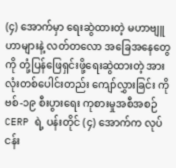(၄) အောက်မှာ ရေးဆွဲထားတဲ့ မဟာဗျူဟာများနဲ့ လတ်တလော အခြေအနေတွေကို တုံ့ပြန်ဖြေရှင်းဖို့ရေးဆွဲထားတဲ့ အားလုံးတစ်ပေါင်းတည်း ကျော်လွှားခြင်း ကိုဗစ်-၁၉ စီးပွားရေး ကုစားမှုအစီအစဉ် CERP ရဲ့ ပန်းတိုင် (၄) အောက်က လုပ်ငန်း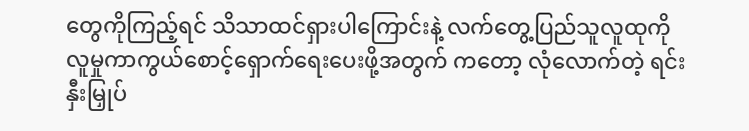တွေကိုကြည့်ရင် သိသာထင်ရှားပါကြောင်းနဲ့ လက်တွေ့ပြည်သူလူထုကို လူမှုကာကွယ်စောင့်ရှောက်ရေးပေးဖို့အတွက် ကတော့ လုံလောက်တဲ့ ရင်းနှီးမြှုပ်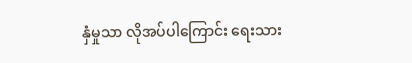နှံမှုသာ လိုအပ်ပါကြောင်း ရေးသား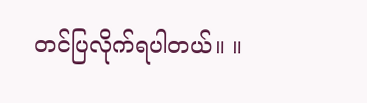တင်ပြလိုက်ရပါတယ်။ ။